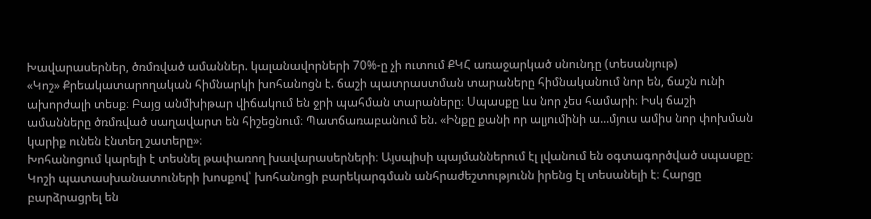Խավարասերներ, ծռմռված ամաններ. կալանավորների 70%-ը չի ուտում ՔԿՀ առաջարկած սնունդը (տեսանյութ)
«Կոշ» Քրեակատարողական հիմնարկի խոհանոցն է. ճաշի պատրաստման տարաները հիմնականում նոր են, ճաշն ունի ախորժալի տեսք։ Բայց անմխիթար վիճակում են ջրի պահման տարաները։ Սպասքը ևս նոր չես համարի։ Իսկ ճաշի ամանները ծռմռված սաղավարտ են հիշեցնում։ Պատճառաբանում են. «Ինքը քանի որ ալյումինի ա...մյուս ամիս նոր փոխման կարիք ունեն էնտեղ շատերը»։
Խոհանոցում կարելի է տեսնել թափառող խավարասերների։ Այսպիսի պայմաններում էլ լվանում են օգտագործված սպասքը։ Կոշի պատասխանատուների խոսքով՝ խոհանոցի բարեկարգման անհրաժեշտությունն իրենց էլ տեսանելի է։ Հարցը բարձրացրել են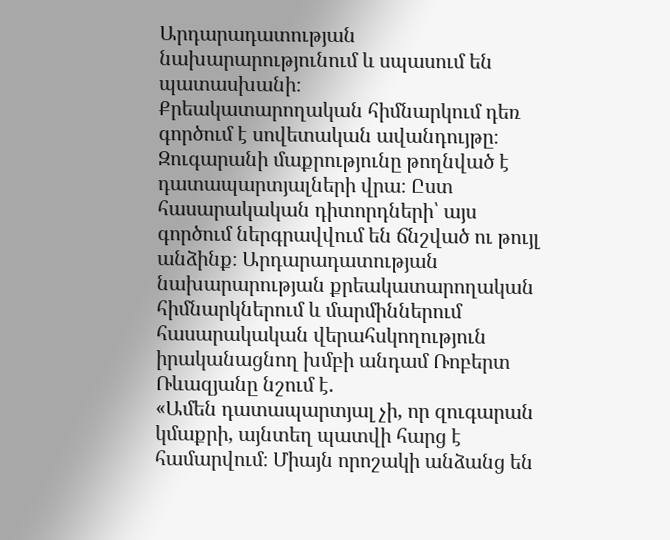Արդարադատության նախարարությունում և սպասում են պատասխանի։
Քրեակատարողական հիմնարկում դեռ գործում է սովետական ավանդույթը։ Զուգարանի մաքրությունը թողնված է դատապարտյալների վրա։ Ըստ հասարակական դիտորդների՝ այս գործում ներգրավվում են ճնշված ու թույլ անձինք։ Արդարադատության նախարարության քրեակատարողական հիմնարկներում և մարմիններում հասարակական վերահսկողություն իրականացնող խմբի անդամ Ռոբերտ Ռևազյանը նշում է.
«Ամեն դատապարտյալ չի, որ զուգարան կմաքրի, այնտեղ պատվի հարց է համարվում։ Միայն որոշակի անձանց են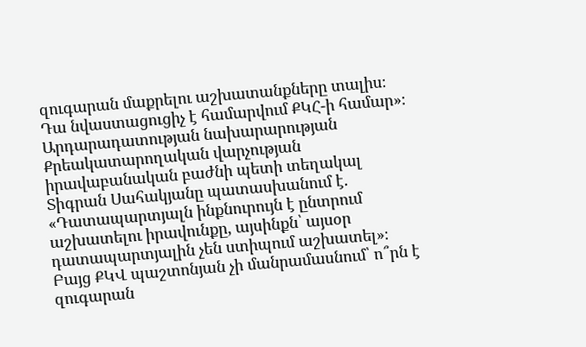զուգարան մաքրելու աշխատանքները տալիս։ Դա նվաստացուցիչ է համարվում ՔԿՀ-ի համար»։
Արդարադատության նախարարության Քրեակատարողական վարչության իրավաբանական բաժնի պետի տեղակալ Տիգրան Սահակյանը պատասխանում է. «Դատապարտյալն ինքնուրույն է ընտրում աշխատելու իրավունքը, այսինքն՝ այսօր դատապարտյալին չեն ստիպում աշխատել»։
Բայց ՔԿՎ պաշտոնյան չի մանրամասնում՝ ո՞րն է զուգարան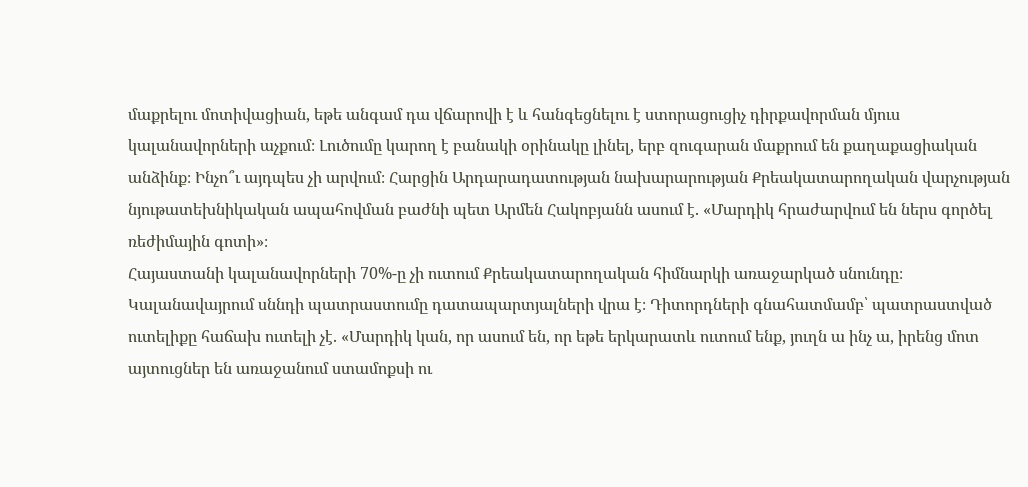մաքրելու մոտիվացիան, եթե անգամ դա վճարովի է և հանգեցնելու է ստորացուցիչ դիրքավորման մյուս կալանավորների աչքում։ Լուծումը կարող է բանակի օրինակը լինել, երբ զուգարան մաքրում են քաղաքացիական անձինք։ Ինչո՞ւ այդպես չի արվում։ Հարցին Արդարադատության նախարարության Քրեակատարողական վարչության նյութատեխնիկական ապահովման բաժնի պետ Արմեն Հակոբյանն ասում է. «Մարդիկ հրաժարվում են ներս գործել ռեժիմային գոտի»։
Հայաստանի կալանավորների 70%-ը չի ուտում Քրեակատարողական հիմնարկի առաջարկած սնունդը։ Կալանավայրում սննդի պատրաստումը դատապարտյալների վրա է։ Դիտորդների գնահատմամբ՝ պատրաստված ուտելիքը հաճախ ուտելի չէ. «Մարդիկ կան, որ ասում են, որ եթե երկարատև ուտում ենք, յուղն ա ինչ ա, իրենց մոտ այտուցներ են առաջանում ստամոքսի ու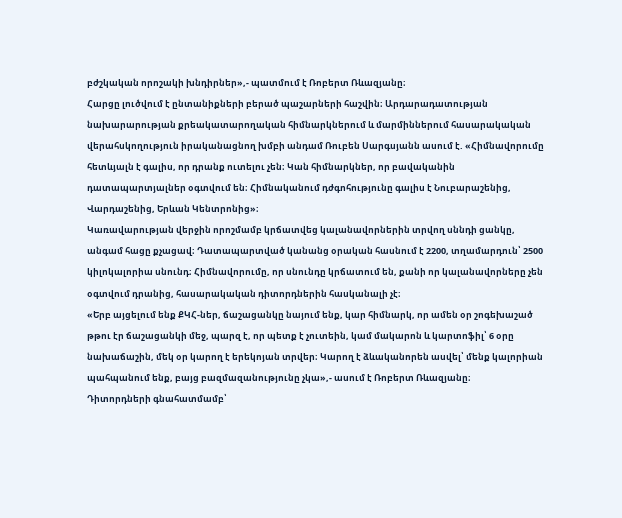բժշկական որոշակի խնդիրներ»,- պատմում է Ռոբերտ Ռևազյանը։
Հարցը լուծվում է ընտանիքների բերած պաշարների հաշվին։ Արդարադատության նախարարության քրեակատարողական հիմնարկներում և մարմիններում հասարակական վերահսկողություն իրականացնող խմբի անդամ Ռուբեն Սարգսյանն ասում է. «Հիմնավորումը հետևյալն է գալիս, որ դրանք ուտելու չեն։ Կան հիմնարկներ, որ բավականին դատապարտյալներ օգտվում են։ Հիմնականում դժգոհությունը գալիս է Նուբարաշենից, Վարդաշենից, Երևան Կենտրոնից»։
Կառավարության վերջին որոշմամբ կրճատվեց կալանավորներին տրվող սննդի ցանկը, անգամ հացը քչացավ։ Դատապարտված կանանց օրական հասնում է 2200, տղամարդուն՝ 2500 կիլոկալորիա սնունդ։ Հիմնավորումը, որ սնունդը կրճատում են, քանի որ կալանավորները չեն օգտվում դրանից, հասարակական դիտորդներին հասկանալի չէ։
«Երբ այցելում ենք ՔԿՀ-ներ, ճաշացանկը նայում ենք, կար հիմնարկ, որ ամեն օր շոգեխաշած թթու էր ճաշացանկի մեջ, պարզ է, որ պետք է չուտեին, կամ մակարոն և կարտոֆիլ՝ 6 օրը նախաճաշին, մեկ օր կարող է երեկոյան տրվեր։ Կարող է ձևականորեն ասվել՝ մենք կալորիան պահպանում ենք, բայց բազմազանությունը չկա»,- ասում է Ռոբերտ Ռևազյանը։
Դիտորդների գնահատմամբ՝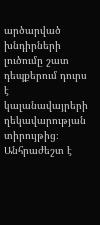արծարված խնդիրների լուծումը շատ դեպքերում դուրս է կալանավայրերի ղեկավարության տիրույթից։ Անհրաժեշտ է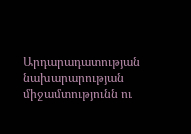Արդարադատության նախարարության միջամտությունն ու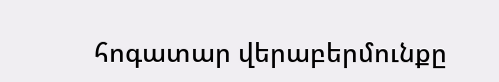հոգատար վերաբերմունքը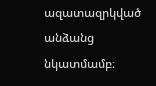ազատազրկված անձանց նկատմամբ։